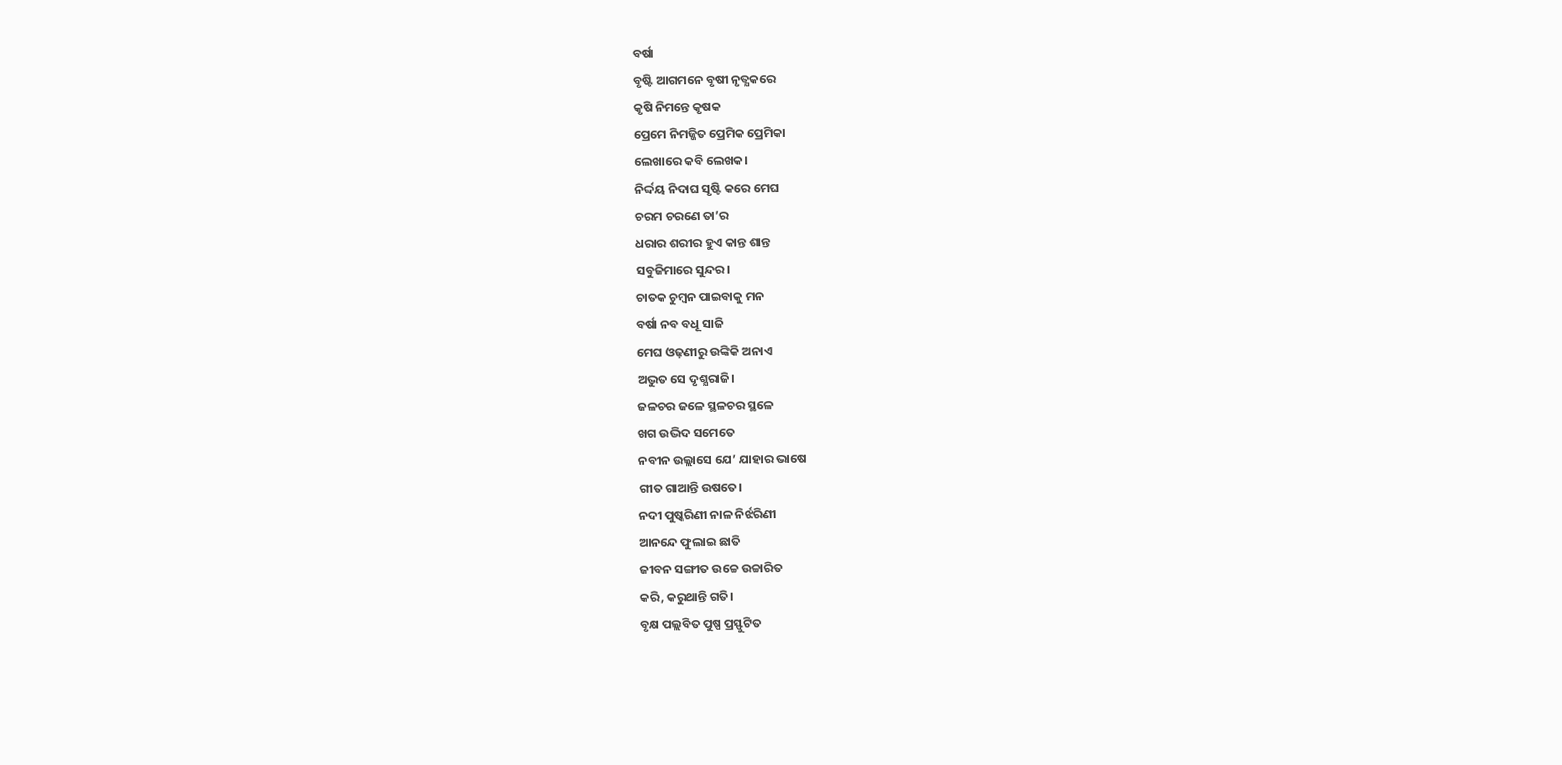ବର୍ଷା
ବୃଷ୍ଟି ଆଗମନେ ବୃଷୀ ନୃତ୍ଯକରେ
କୃଷି ନିମନ୍ତେ କୃଷକ
ପ୍ରେମେ ନିମଜ୍ଜିତ ପ୍ରେମିକ ପ୍ରେମିକା
ଲେଖାରେ କବି ଲେଖକ।
ନିର୍ଦ୍ଦୟ ନିଦାଘ ସୃଷ୍ଟି କରେ ମେଘ
ଚରମ ଚରଣେ ତା’ର
ଧରାର ଶରୀର ହୁଏ କାନ୍ତ ଶାନ୍ତ
ସବୁଜିମାରେ ସୁନ୍ଦର।
ଚାତକ ଚୁମ୍ବନ ପାଇବାକୁ ମନ
ବର୍ଷା ନବ ବଧୂ ସାଜି
ମେଘ ଓଢ଼ଣୀରୁ ଉଙ୍କିକି ଅନାଏ
ଅଦ୍ଭୁତ ସେ ଦୃଶ୍ଯରାଜି।
ଜଳଚର ଜଳେ ସ୍ଥଳଚର ସ୍ଥଳେ
ଖଗ ଉଦ୍ଭିଦ ସମେତେ
ନବୀନ ଉଲ୍ଲାସେ ଯେ’ ଯାହାର ଭାଷେ
ଗୀତ ଗାଆନ୍ତି ଉଷତେ।
ନଦୀ ପୁଷ୍କରିଣୀ ନାଳ ନିର୍ଝରିଣୀ
ଆନନ୍ଦେ ଫୁଲାଇ ଛାତି
ଜୀବନ ସଙ୍ଗୀତ ଉଚ୍ଚେ ଉଚ୍ଚାରିତ
କରି, କରୁଥାନ୍ତି ଗତି।
ବୃକ୍ଷ ପଲ୍ଲବିତ ପୁଷ୍ପ ପ୍ରସ୍ଫୁଟିତ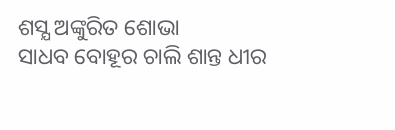ଶସ୍ଯ ଅଙ୍କୁରିତ ଶୋଭା
ସାଧବ ବୋହୂର ଚାଲି ଶାନ୍ତ ଧୀର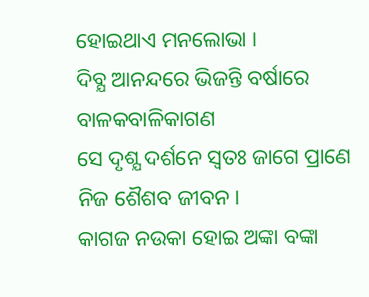ହୋଇଥାଏ ମନଲୋଭା ।
ଦିବ୍ଯ ଆନନ୍ଦରେ ଭିଜନ୍ତି ବର୍ଷାରେ
ବାଳକବାଳିକାଗଣ
ସେ ଦୃଶ୍ଯ ଦର୍ଶନେ ସ୍ବତଃ ଜାଗେ ପ୍ରାଣେ
ନିଜ ଶୈଶବ ଜୀବନ।
କାଗଜ ନଉକା ହୋଇ ଅଙ୍କା ବଙ୍କା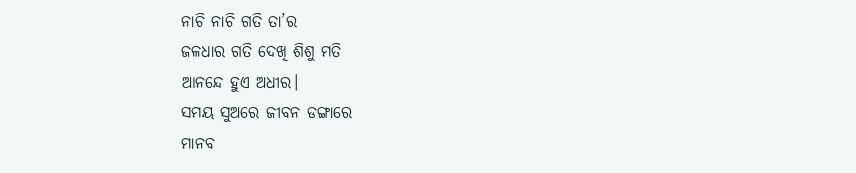ନାଚି ନାଚି ଗତି ତା’ର
ଜଳଧାର ଗତି ଦେଖି ଶିଶୁ ମତି
ଆନନ୍ଦେ ହୁଏ ଅଧୀର।
ସମୟ ସୁଅରେ ଜୀବନ ଡଙ୍ଗାରେ
ମାନବ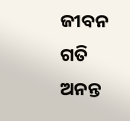ଜୀବନ ଗତି
ଅନନ୍ତ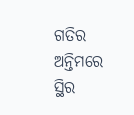ଗତିର ଅନ୍ତିମରେ ସ୍ଥିର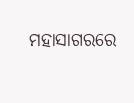ମହାସାଗରରେ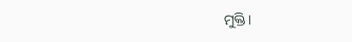ମୁକ୍ତି।